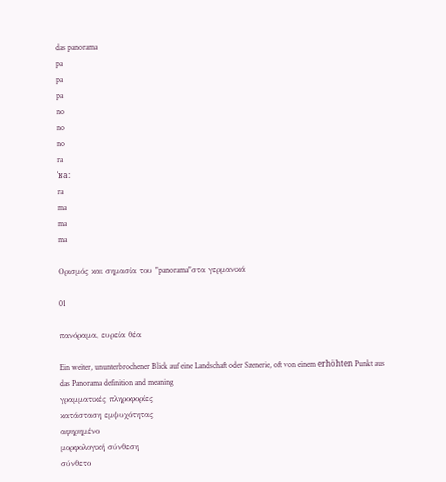das panorama
pa
pa
pa
no
no
no
ra
ˈʁa:
ra
ma
ma
ma

Ορισμός και σημασία του "panorama"στα γερμανικά

01

πανόραμα, ευρεία θέα

Ein weiter, ununterbrochener Blick auf eine Landschaft oder Szenerie, oft von einem erhöhten Punkt aus
das Panorama definition and meaning
γραμματικές πληροφορίες
κατάσταση εμψυχότητας
αφηρημένο
μορφολογική σύνθεση
σύνθετο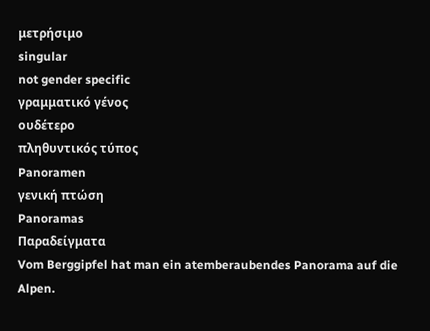μετρήσιμο
singular
not gender specific
γραμματικό γένος
ουδέτερο
πληθυντικός τύπος
Panoramen
γενική πτώση
Panoramas
Παραδείγματα
Vom Berggipfel hat man ein atemberaubendes Panorama auf die Alpen.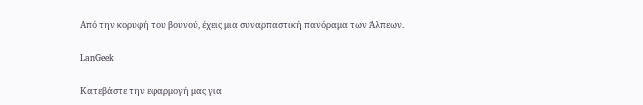Από την κορυφή του βουνού, έχεις μια συναρπαστική πανόραμα των Άλπεων.

LanGeek

Κατεβάστε την εφαρμογή μας για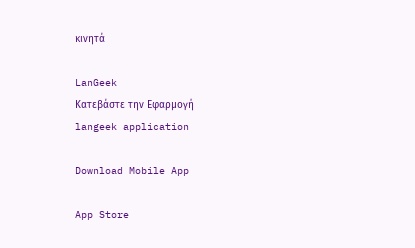κινητά

LanGeek
Κατεβάστε την Εφαρμογή
langeek application

Download Mobile App

App Store